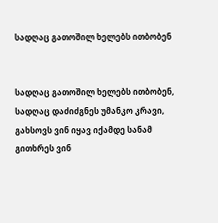სადღაც გათოშილ ხელებს ითბობენ


სადღაც გათოშილ ხელებს ითბობენ,
სადღაც დაძიძგნეს უმანკო კრავი,
გახსოვს ვინ იყავ იქამდე სანამ
გითხრეს ვინ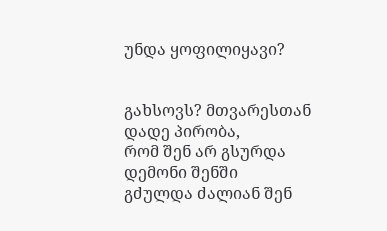უნდა ყოფილიყავი?


გახსოვს? მთვარესთან დადე პირობა,
რომ შენ არ გსურდა დემონი შენში
გძულდა ძალიან შენ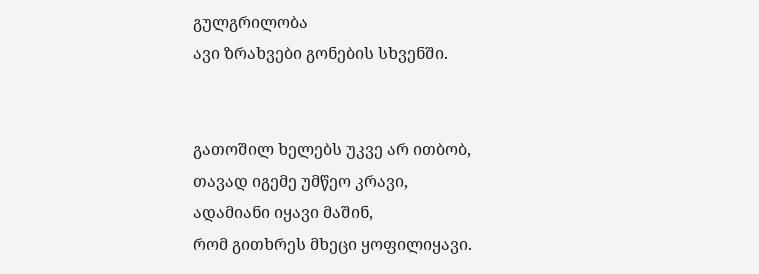გულგრილობა
ავი ზრახვები გონების სხვენში.


გათოშილ ხელებს უკვე არ ითბობ,
თავად იგემე უმწეო კრავი,
ადამიანი იყავი მაშინ,
რომ გითხრეს მხეცი ყოფილიყავი.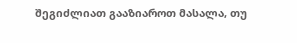შეგიძლიათ გააზიაროთ მასალა, თუ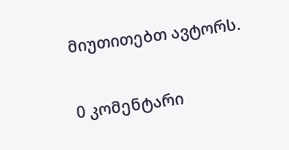მიუთითებთ ავტორს.

0 კომენტარი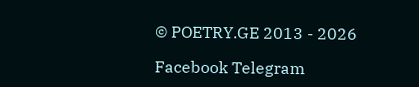© POETRY.GE 2013 - 2026

Facebook Telegram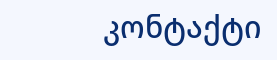კონტაქტი